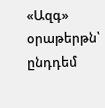«Ազգ» օրաթերթն՝ ընդդեմ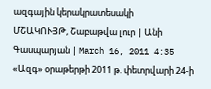ազգային կերակրատեսակի
ՄՇԱԿՈՒՅԹ, Շաբաթվա լուր | Անի Գասպարյան | March 16, 2011 4:35
«Ազգ» օրաթերթի 2011 թ. փետրվարի 24-ի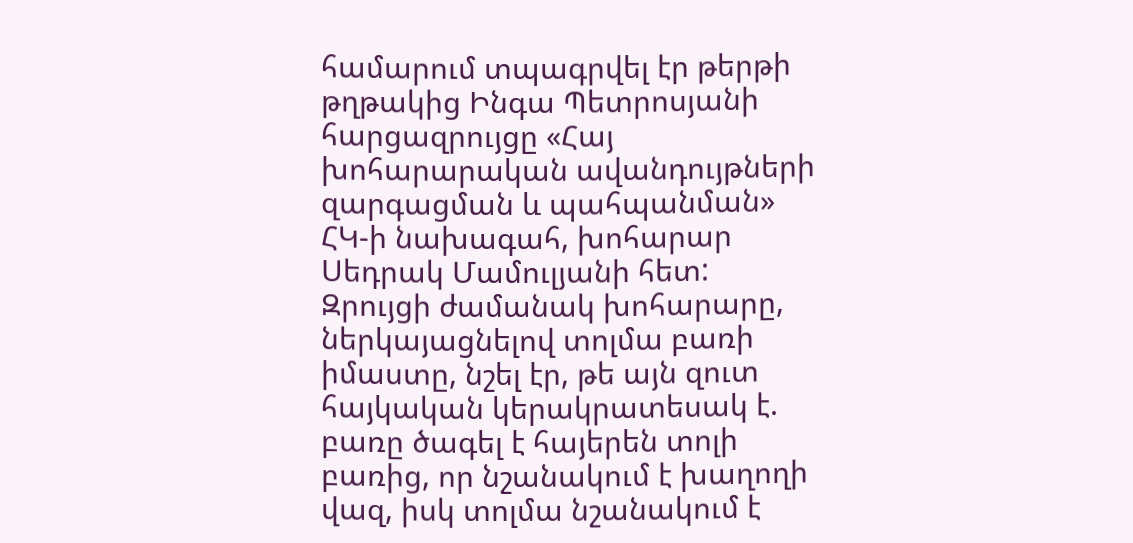համարում տպագրվել էր թերթի թղթակից Ինգա Պետրոսյանի հարցազրույցը «Հայ խոհարարական ավանդույթների զարգացման և պահպանման» ՀԿ-ի նախագահ, խոհարար Սեդրակ Մամուլյանի հետ:
Զրույցի ժամանակ խոհարարը, ներկայացնելով տոլմա բառի իմաստը, նշել էր, թե այն զուտ հայկական կերակրատեսակ է. բառը ծագել է հայերեն տոլի բառից, որ նշանակում է խաղողի վազ, իսկ տոլմա նշանակում է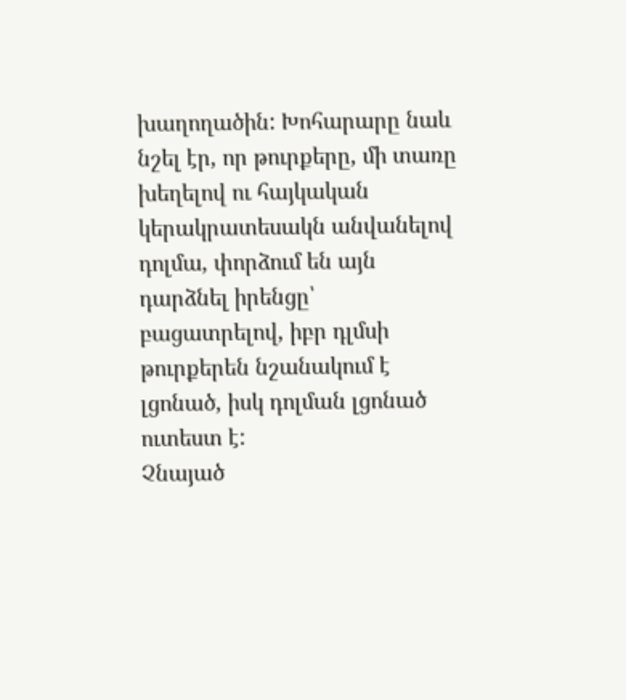խաղողածին: Խոհարարը նաև նշել էր, որ թուրքերը, մի տառը խեղելով ու հայկական կերակրատեսակն անվանելով դոլմա, փորձում են այն դարձնել իրենցը՝ բացատրելով, իբր դլմսի թուրքերեն նշանակում է լցոնած, իսկ դոլման լցոնած ուտեստ է:
Չնայած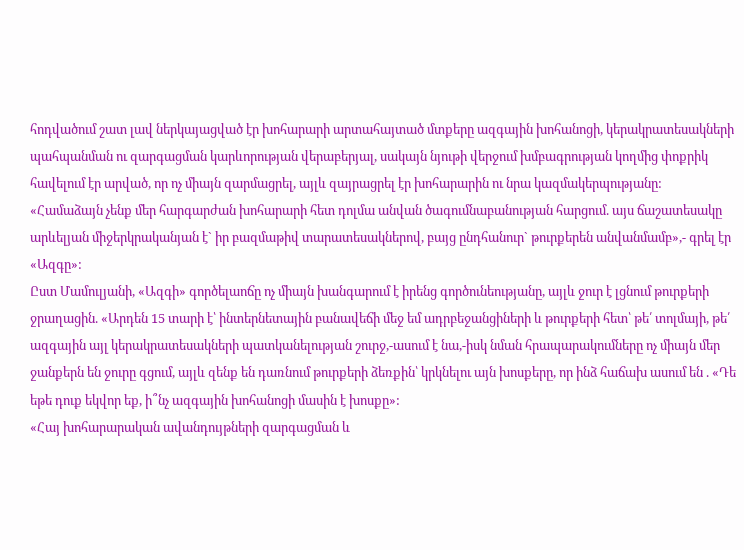հոդվածում շատ լավ ներկայացված էր խոհարարի արտահայտած մտքերը ազգային խոհանոցի, կերակրատեսակների պահպանման ու զարգացման կարևորության վերաբերյալ, սակայն նյութի վերջում խմբագրության կողմից փոքրիկ հավելում էր արված, որ ոչ միայն զարմացրել, այլև զայրացրել էր խոհարարին ու նրա կազմակերպությանը:
«Համաձայն չենք մեր հարգարժան խոհարարի հետ դոլմա անվան ծագումնաբանության հարցում. այս ճաշատեսակը արևելյան միջերկրականյան է` իր բազմաթիվ տարատեսակներով, բայց ընդհանուր` թուրքերեն անվանմամբ»,- գրել էր «Ազգը»:
Ըստ Մամուլյանի, «Ազգի» գործելաոճը ոչ միայն խանգարում է իրենց գործունեությանը, այլև ջուր է լցնում թուրքերի ջրաղացին. «Արդեն 15 տարի է՝ ինտերնետային բանավեճի մեջ եմ ադրբեջանցիների և թուրքերի հետ՝ թե՛ տոլմայի, թե՛ ազգային այլ կերակրատեսակների պատկանելության շուրջ,-ասում է նա,-իսկ նման հրապարակումները ոչ միայն մեր ջանքերն են ջուրը գցում, այլև զենք են դառնում թուրքերի ձեռքին՝ կրկնելու այն խոսքերը, որ ինձ հաճախ ասում են . «Դե եթե դուք եկվոր եք, ի՞նչ ազգային խոհանոցի մասին է խոսքը»:
«Հայ խոհարարական ավանդույթների զարգացման և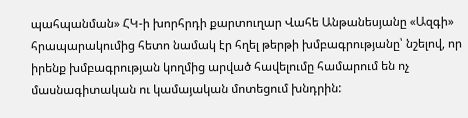պահպանման» ՀԿ-ի խորհրդի քարտուղար Վահե Անթանեսյանը «Ազգի» հրապարակումից հետո նամակ էր հղել թերթի խմբագրությանը՝ նշելով, որ իրենք խմբագրության կողմից արված հավելումը համարում են ոչ մասնագիտական ու կամայական մոտեցում խնդրին: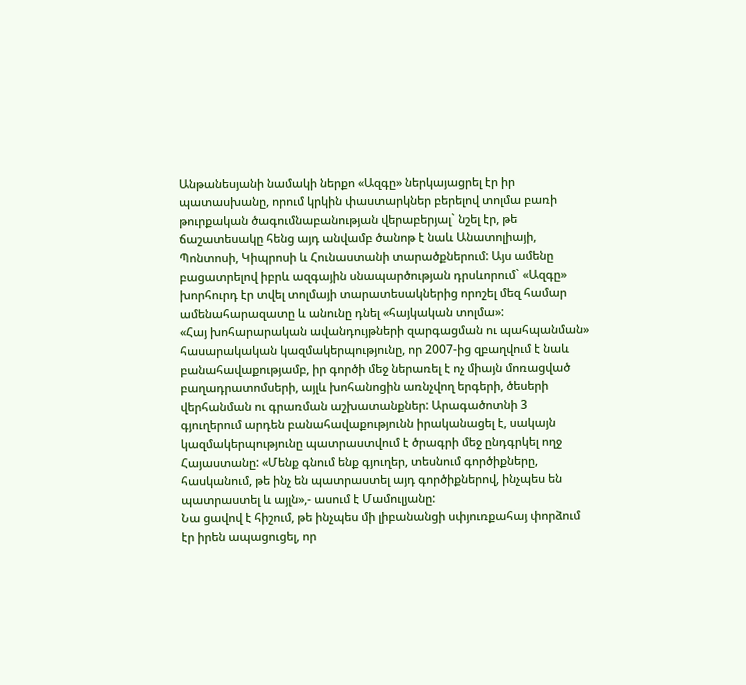Անթանեսյանի նամակի ներքո «Ազգը» ներկայացրել էր իր պատասխանը, որում կրկին փաստարկներ բերելով տոլմա բառի թուրքական ծագումնաբանության վերաբերյալ` նշել էր, թե ճաշատեսակը հենց այդ անվամբ ծանոթ է նաև Անատոլիայի, Պոնտոսի, Կիպրոսի և Հունաստանի տարածքներում: Այս ամենը բացատրելով իբրև ազգային սնապարծության դրսևորում` «Ազգը» խորհուրդ էր տվել տոլմայի տարատեսակներից որոշել մեզ համար ամենահարազատը և անունը դնել «հայկական տոլմա»:
«Հայ խոհարարական ավանդույթների զարգացման ու պահպանման» հասարակական կազմակերպությունը, որ 2007-ից զբաղվում է նաև բանահավաքությամբ, իր գործի մեջ ներառել է ոչ միայն մոռացված բաղադրատոմսերի, այլև խոհանոցին առնչվող երգերի, ծեսերի վերհանման ու գրառման աշխատանքներ: Արագածոտնի 3 գյուղերում արդեն բանահավաքությունն իրականացել է, սակայն կազմակերպությունը պատրաստվում է ծրագրի մեջ ընդգրկել ողջ Հայաստանը: «Մենք գնում ենք գյուղեր, տեսնում գործիքները, հասկանում, թե ինչ են պատրաստել այդ գործիքներով, ինչպես են պատրաստել և այլն»,- ասում է Մամուլյանը:
Նա ցավով է հիշում, թե ինչպես մի լիբանանցի սփյուռքահայ փորձում էր իրեն ապացուցել, որ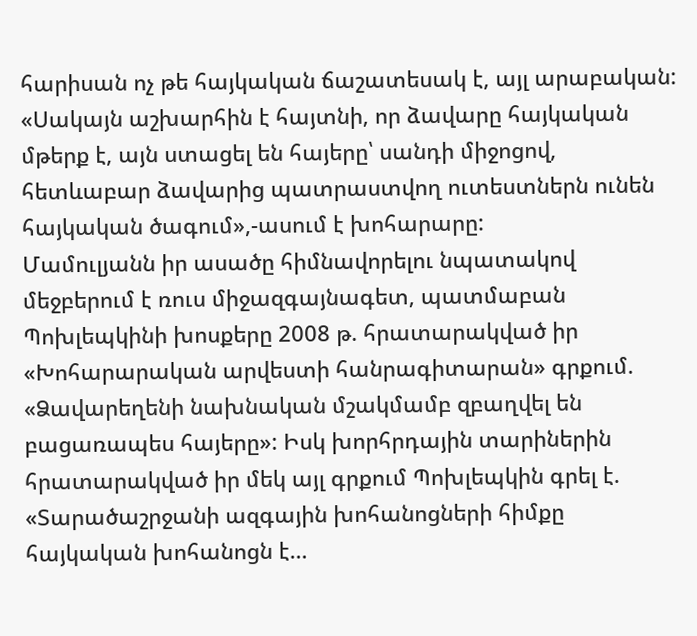հարիսան ոչ թե հայկական ճաշատեսակ է, այլ արաբական: «Սակայն աշխարհին է հայտնի, որ ձավարը հայկական մթերք է, այն ստացել են հայերը՝ սանդի միջոցով, հետևաբար ձավարից պատրաստվող ուտեստներն ունեն հայկական ծագում»,-ասում է խոհարարը:
Մամուլյանն իր ասածը հիմնավորելու նպատակով մեջբերում է ռուս միջազգայնագետ, պատմաբան Պոխլեպկինի խոսքերը 2008 թ. հրատարակված իր «Խոհարարական արվեստի հանրագիտարան» գրքում. «Ձավարեղենի նախնական մշակմամբ զբաղվել են բացառապես հայերը»: Իսկ խորհրդային տարիներին հրատարակված իր մեկ այլ գրքում Պոխլեպկին գրել է. «Տարածաշրջանի ազգային խոհանոցների հիմքը հայկական խոհանոցն է…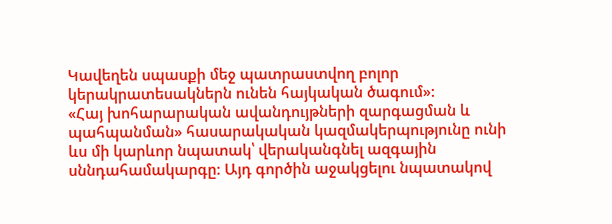Կավեղեն սպասքի մեջ պատրաստվող բոլոր կերակրատեսակներն ունեն հայկական ծագում»:
«Հայ խոհարարական ավանդույթների զարգացման և պահպանման» հասարակական կազմակերպությունը ունի ևս մի կարևոր նպատակ՝ վերականգնել ազգային սննդահամակարգը: Այդ գործին աջակցելու նպատակով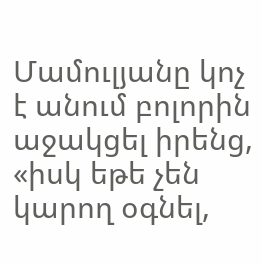Մամուլյանը կոչ է անում բոլորին աջակցել իրենց, «իսկ եթե չեն կարող օգնել,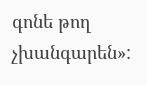գոնե թող չխանգարեն»: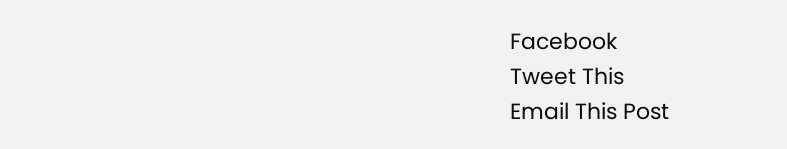Facebook
Tweet This
Email This Post